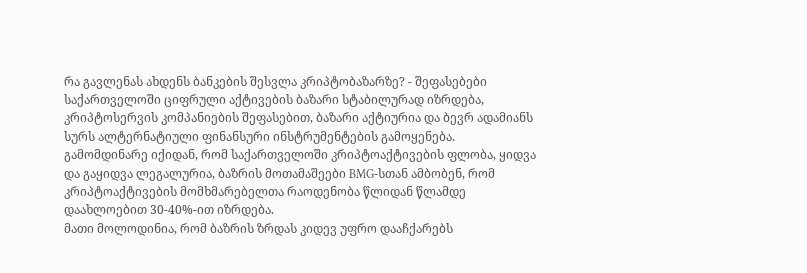რა გავლენას ახდენს ბანკების შესვლა კრიპტობაზარზე? - შეფასებები
საქართველოში ციფრული აქტივების ბაზარი სტაბილურად იზრდება, კრიპტოსერვის კომპანიების შეფასებით, ბაზარი აქტიურია და ბევრ ადამიანს სურს ალტერნატიული ფინანსური ინსტრუმენტების გამოყენება.
გამომდინარე იქიდან, რომ საქართველოში კრიპტოაქტივების ფლობა, ყიდვა და გაყიდვა ლეგალურია, ბაზრის მოთამაშეები BMG-სთან ამბობენ, რომ კრიპტოაქტივების მომხმარებელთა რაოდენობა წლიდან წლამდე დაახლოებით 30-40%-ით იზრდება.
მათი მოლოდინია, რომ ბაზრის ზრდას კიდევ უფრო დააჩქარებს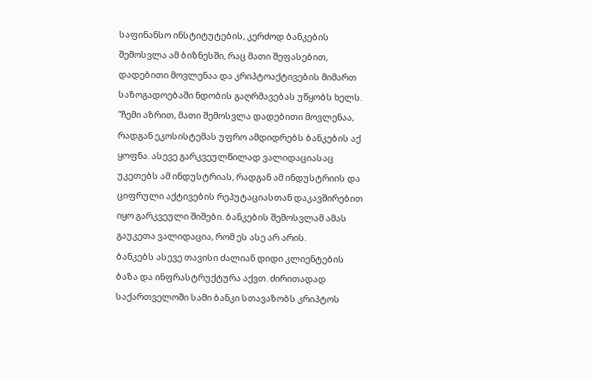საფინანსო ინსტიტუტების, კერძოდ ბანკების შემოსვლა ამ ბიზნესში, რაც მათი შეფასებით, დადებითი მოვლენაა და კრიპტოაქტივების მიმართ საზოგადოებაში ნდობის გაღრმავებას უწყობს ხელს.
“ჩემი აზრით, მათი შემოსვლა დადებითი მოვლენაა, რადგან ეკოსისტემას უფრო ამდიდრებს ბანკების აქ ყოფნა. ასევე გარკვეულწილად ვალიდაციასაც უკეთებს ამ ინდუსტრიას, რადგან ამ ინდუსტრიის და ციფრული აქტივების რეპუტაციასთან დაკავშირებით იყო გარკვეული შიშები. ბანკების შემოსვლამ ამას გაუკეთა ვალიდაცია, რომ ეს ასე არ არის.
ბანკებს ასევე თავისი ძალიან დიდი კლიენტების ბაზა და ინფრასტრუქტურა აქვთ. ძირითადად საქართველოში სამი ბანკი სთავაზობს კრიპტოს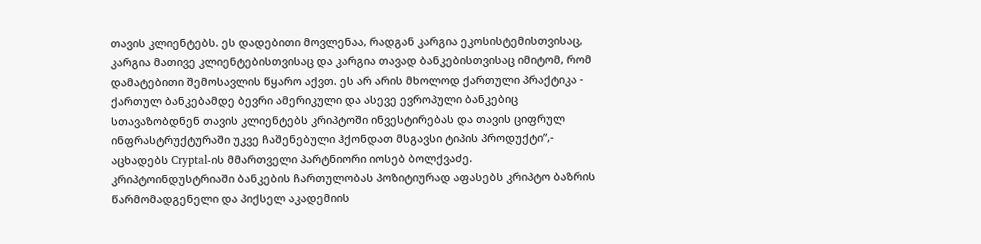თავის კლიენტებს. ეს დადებითი მოვლენაა, რადგან კარგია ეკოსისტემისთვისაც, კარგია მათივე კლიენტებისთვისაც და კარგია თავად ბანკებისთვისაც იმიტომ, რომ დამატებითი შემოსავლის წყარო აქვთ. ეს არ არის მხოლოდ ქართული პრაქტიკა - ქართულ ბანკებამდე ბევრი ამერიკული და ასევე ევროპული ბანკებიც სთავაზობდნენ თავის კლიენტებს კრიპტოში ინვესტირებას და თავის ციფრულ ინფრასტრუქტურაში უკვე ჩაშენებული ჰქონდათ მსგავსი ტიპის პროდუქტი”,- აცხადებს Cryptal-ის მმართველი პარტნიორი იოსებ ბოლქვაძე.
კრიპტოინდუსტრიაში ბანკების ჩართულობას პოზიტიურად აფასებს კრიპტო ბაზრის წარმომადგენელი და პიქსელ აკადემიის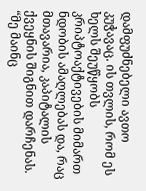დამფუძნებელი ავთო კუჭავაც. ის თვლის, რომ ეს ხელს შეუწყობს კრიპტოაქტივების მიმართ ნდობის ამაღლებას და, რაც მთავარია, კაპიტალის ქვეყნის შიგნით დარჩენას.
“მე მაინც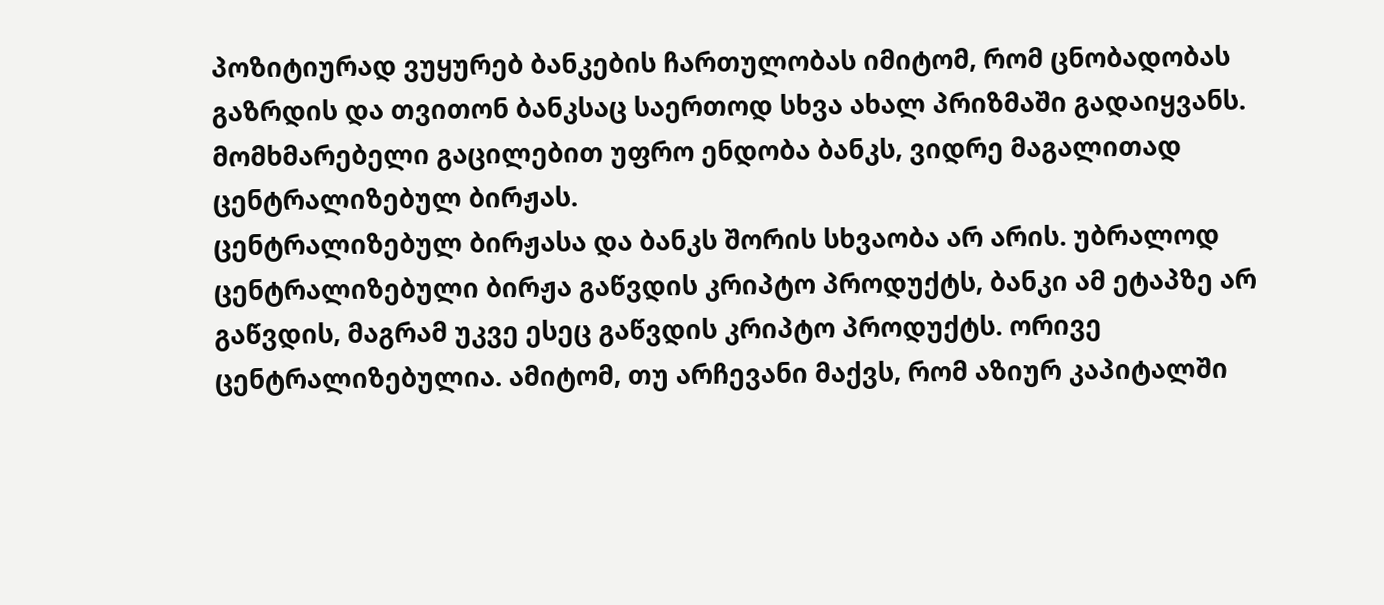პოზიტიურად ვუყურებ ბანკების ჩართულობას იმიტომ, რომ ცნობადობას გაზრდის და თვითონ ბანკსაც საერთოდ სხვა ახალ პრიზმაში გადაიყვანს. მომხმარებელი გაცილებით უფრო ენდობა ბანკს, ვიდრე მაგალითად ცენტრალიზებულ ბირჟას.
ცენტრალიზებულ ბირჟასა და ბანკს შორის სხვაობა არ არის. უბრალოდ ცენტრალიზებული ბირჟა გაწვდის კრიპტო პროდუქტს, ბანკი ამ ეტაპზე არ გაწვდის, მაგრამ უკვე ესეც გაწვდის კრიპტო პროდუქტს. ორივე ცენტრალიზებულია. ამიტომ, თუ არჩევანი მაქვს, რომ აზიურ კაპიტალში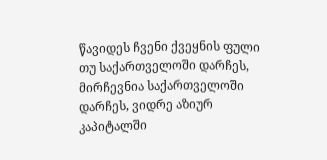წავიდეს ჩვენი ქვეყნის ფული თუ საქართველოში დარჩეს, მირჩევნია საქართველოში დარჩეს, ვიდრე აზიურ კაპიტალში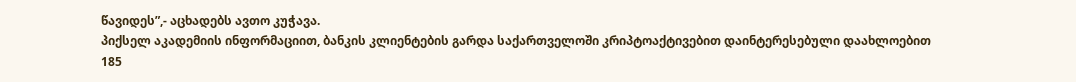წავიდეს”,- აცხადებს ავთო კუჭავა.
პიქსელ აკადემიის ინფორმაციით, ბანკის კლიენტების გარდა საქართველოში კრიპტოაქტივებით დაინტერესებული დაახლოებით 185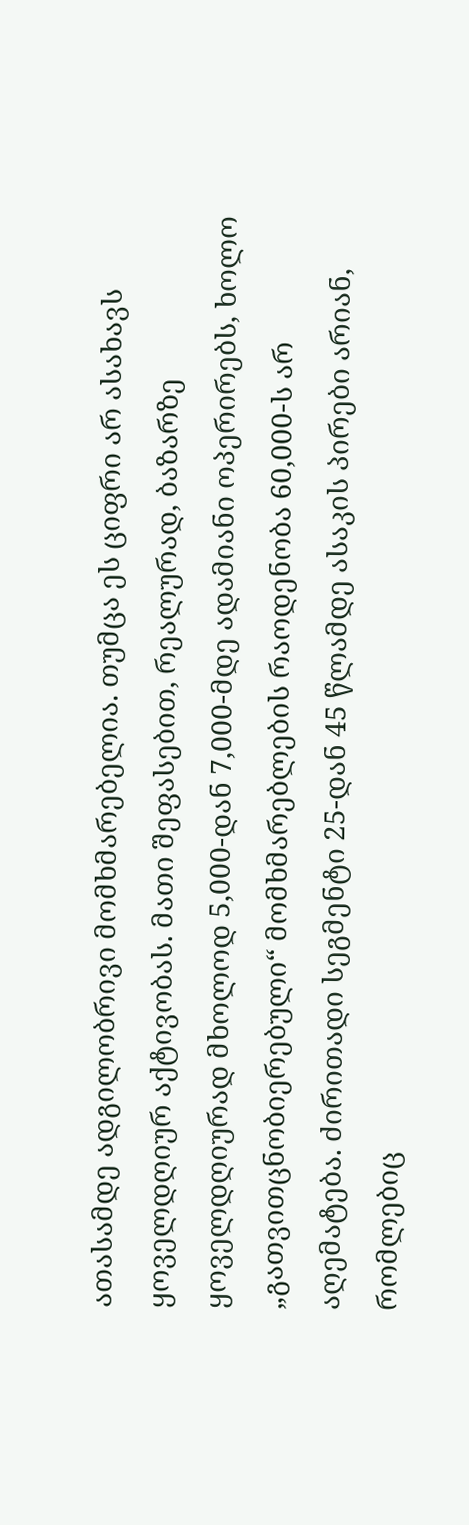ათასამდე ადგილობრივი მომხმარებელია. თუმცა ეს ციფრი არ ასახავს ყოველდღიურ აქტივობას. მათი შეფასებით, რეალურად, ბაზარზე ყოველდღიურად მხოლოდ 5,000-დან 7,000-მდე ადამიანი ოპერირებს, ხოლო „გათვითცნობიერებული“ მომხმარებლების რაოდენობა 60,000-ს არ აღემატება. ძირითადი სეგმენტი 25-დან 45 წლამდე ასაკის პირები არიან, რომლებიც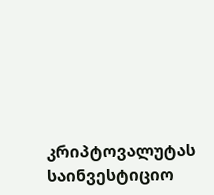კრიპტოვალუტას საინვესტიციო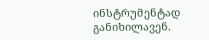ინსტრუმენტად განიხილავენ.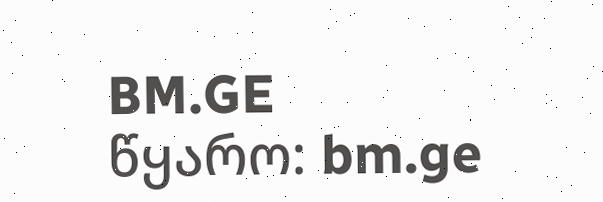BM.GE
წყარო: bm.ge